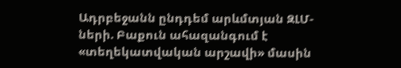Ադրբեջանն ընդդեմ արևմտյան ԶԼՄ-ների. Բաքուն ահազանգում է «տեղեկատվական արշավի» մասին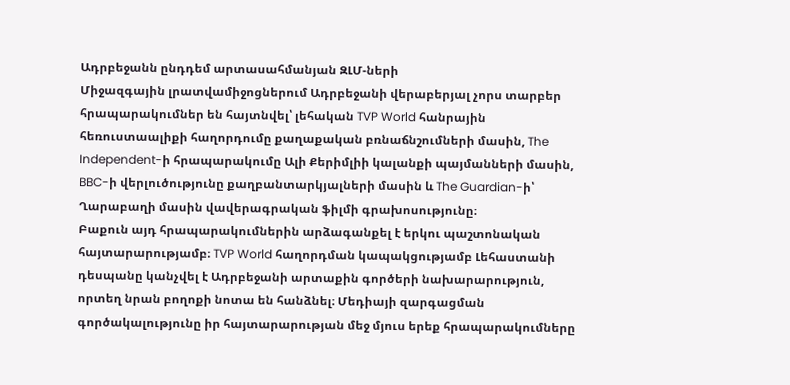Ադրբեջանն ընդդեմ արտասահմանյան ԶԼՄ-ների
Միջազգային լրատվամիջոցներում Ադրբեջանի վերաբերյալ չորս տարբեր հրապարակումներ են հայտնվել՝ լեհական TVP World հանրային հեռուստաալիքի հաղորդումը քաղաքական բռնաճնշումների մասին, The Independent-ի հրապարակումը Ալի Քերիմլիի կալանքի պայմանների մասին, BBC-ի վերլուծությունը քաղբանտարկյալների մասին և The Guardian-ի՝ Ղարաբաղի մասին վավերագրական ֆիլմի գրախոսությունը։
Բաքուն այդ հրապարակումներին արձագանքել է երկու պաշտոնական հայտարարությամբ։ TVP World հաղորդման կապակցությամբ Լեհաստանի դեսպանը կանչվել է Ադրբեջանի արտաքին գործերի նախարարություն, որտեղ նրան բողոքի նոտա են հանձնել։ Մեդիայի զարգացման գործակալությունը իր հայտարարության մեջ մյուս երեք հրապարակումները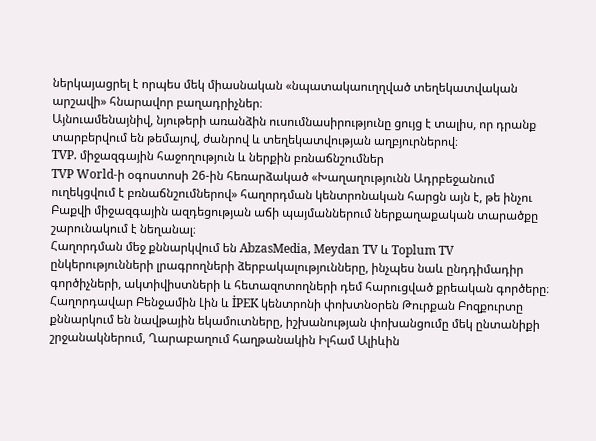ներկայացրել է որպես մեկ միասնական «նպատակաուղղված տեղեկատվական արշավի» հնարավոր բաղադրիչներ։
Այնուամենայնիվ, նյութերի առանձին ուսումնասիրությունը ցույց է տալիս, որ դրանք տարբերվում են թեմայով, ժանրով և տեղեկատվության աղբյուրներով։
TVP. միջազգային հաջողություն և ներքին բռնաճնշումներ
TVP World-ի օգոստոսի 26-ին հեռարձակած «Խաղաղությունն Ադրբեջանում ուղեկցվում է բռնաճնշումներով» հաղորդման կենտրոնական հարցն այն է, թե ինչու Բաքվի միջազգային ազդեցության աճի պայմաններում ներքաղաքական տարածքը շարունակում է նեղանալ։
Հաղորդման մեջ քննարկվում են AbzasMedia, Meydan TV և Toplum TV ընկերությունների լրագրողների ձերբակալությունները, ինչպես նաև ընդդիմադիր գործիչների, ակտիվիստների և հետազոտողների դեմ հարուցված քրեական գործերը։ Հաղորդավար Բենջամին Լին և İPEK կենտրոնի փոխտնօրեն Թուրքան Բոզքուրտը քննարկում են նավթային եկամուտները, իշխանության փոխանցումը մեկ ընտանիքի շրջանակներում, Ղարաբաղում հաղթանակին Իլհամ Ալիևին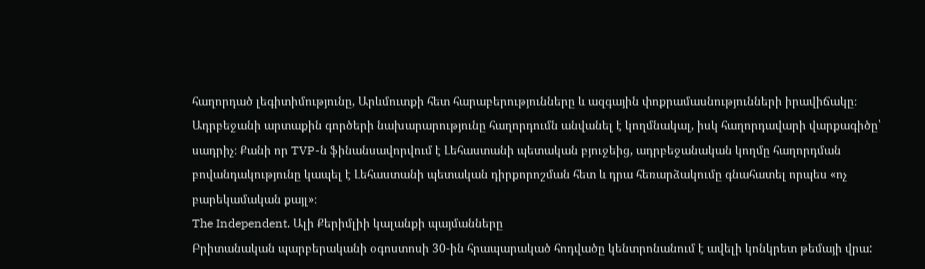հաղորդած լեգիտիմությունը, Արևմուտքի հետ հարաբերությունները և ազգային փոքրամասնությունների իրավիճակը։
Ադրբեջանի արտաքին գործերի նախարարությունը հաղորդումն անվանել է կողմնակալ, իսկ հաղորդավարի վարքագիծը՝ սադրիչ։ Քանի որ TVP-ն ֆինանսավորվում է Լեհաստանի պետական բյուջեից, ադրբեջանական կողմը հաղորդման բովանդակությունը կապել է Լեհաստանի պետական դիրքորոշման հետ և դրա հեռարձակումը գնահատել որպես «ոչ բարեկամական քայլ»։
The Independent. Ալի Քերիմլիի կալանքի պայմանները
Բրիտանական պարբերականի օգոստոսի 30-ին հրապարակած հոդվածը կենտրոնանում է ավելի կոնկրետ թեմայի վրա: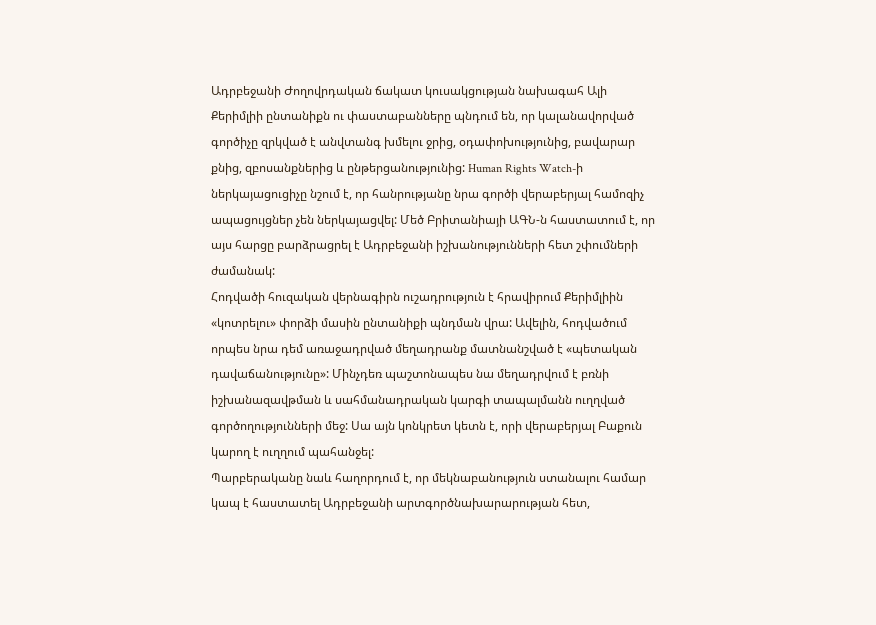Ադրբեջանի Ժողովրդական ճակատ կուսակցության նախագահ Ալի Քերիմլիի ընտանիքն ու փաստաբանները պնդում են, որ կալանավորված գործիչը զրկված է անվտանգ խմելու ջրից, օդափոխությունից, բավարար քնից, զբոսանքներից և ընթերցանությունից: Human Rights Watch-ի ներկայացուցիչը նշում է, որ հանրությանը նրա գործի վերաբերյալ համոզիչ ապացույցներ չեն ներկայացվել: Մեծ Բրիտանիայի ԱԳՆ-ն հաստատում է, որ այս հարցը բարձրացրել է Ադրբեջանի իշխանությունների հետ շփումների ժամանակ:
Հոդվածի հուզական վերնագիրն ուշադրություն է հրավիրում Քերիմլիին «կոտրելու» փորձի մասին ընտանիքի պնդման վրա: Ավելին, հոդվածում որպես նրա դեմ առաջադրված մեղադրանք մատնանշված է «պետական դավաճանությունը»: Մինչդեռ պաշտոնապես նա մեղադրվում է բռնի իշխանազավթման և սահմանադրական կարգի տապալմանն ուղղված գործողությունների մեջ: Սա այն կոնկրետ կետն է, որի վերաբերյալ Բաքուն կարող է ուղղում պահանջել:
Պարբերականը նաև հաղորդում է, որ մեկնաբանություն ստանալու համար կապ է հաստատել Ադրբեջանի արտգործնախարարության հետ,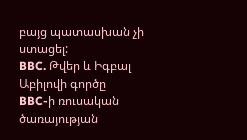բայց պատասխան չի ստացել:
BBC. Թվեր և Իգբալ Աբիլովի գործը
BBC-ի ռուսական ծառայության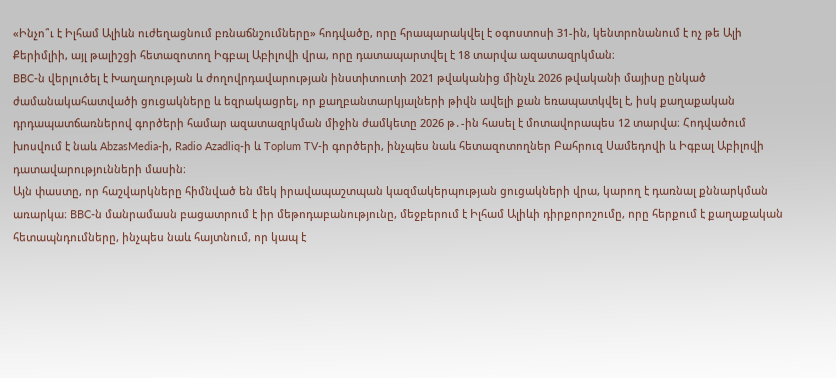«Ինչո՞ւ է Իլհամ Ալիևն ուժեղացնում բռնաճնշումները» հոդվածը, որը հրապարակվել է օգոստոսի 31-ին, կենտրոնանում է ոչ թե Ալի Քերիմլիի, այլ թալիշցի հետազոտող Իգբալ Աբիլովի վրա, որը դատապարտվել է 18 տարվա ազատազրկման։
BBC-ն վերլուծել է Խաղաղության և ժողովրդավարության ինստիտուտի 2021 թվականից մինչև 2026 թվականի մայիսը ընկած ժամանակահատվածի ցուցակները և եզրակացրել, որ քաղբանտարկյալների թիվն ավելի քան եռապատկվել է, իսկ քաղաքական դրդապատճառներով գործերի համար ազատազրկման միջին ժամկետը 2026 թ․-ին հասել է մոտավորապես 12 տարվա։ Հոդվածում խոսվում է նաև AbzasMedia-ի, Radio Azadliq-ի և Toplum TV-ի գործերի, ինչպես նաև հետազոտողներ Բահրուզ Սամեդովի և Իգբալ Աբիլովի դատավարությունների մասին։
Այն փաստը, որ հաշվարկները հիմնված են մեկ իրավապաշտպան կազմակերպության ցուցակների վրա, կարող է դառնալ քննարկման առարկա։ BBC-ն մանրամասն բացատրում է իր մեթոդաբանությունը, մեջբերում է Իլհամ Ալիևի դիրքորոշումը, որը հերքում է քաղաքական հետապնդումները, ինչպես նաև հայտնում, որ կապ է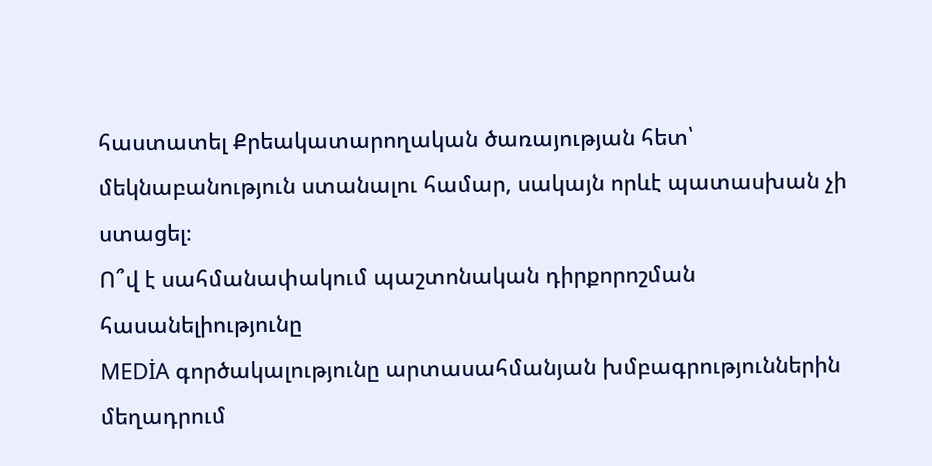հաստատել Քրեակատարողական ծառայության հետ՝ մեկնաբանություն ստանալու համար, սակայն որևէ պատասխան չի ստացել։
Ո՞վ է սահմանափակում պաշտոնական դիրքորոշման հասանելիությունը
MEDİA գործակալությունը արտասահմանյան խմբագրություններին մեղադրում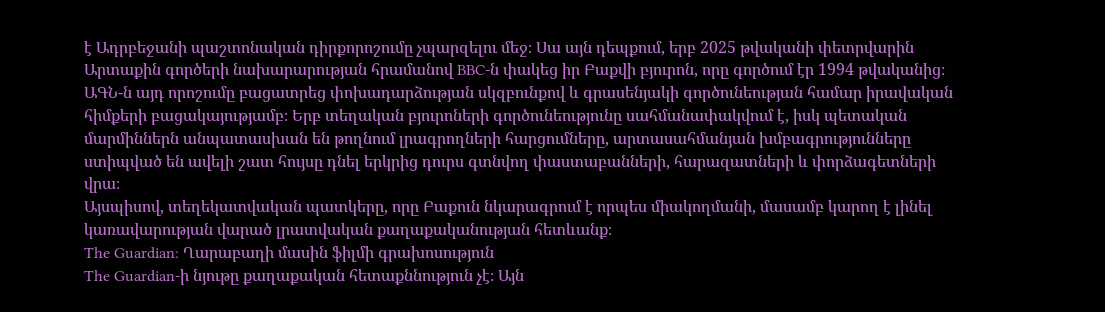է Ադրբեջանի պաշտոնական դիրքորոշումը չպարզելու մեջ։ Սա այն դեպքում, երբ 2025 թվականի փետրվարին Արտաքին գործերի նախարարության հրամանով BBC-ն փակեց իր Բաքվի բյուրոն, որը գործում էր 1994 թվականից։
ԱԳՆ-ն այդ որոշումը բացատրեց փոխադարձության սկզբունքով և գրասենյակի գործունեության համար իրավական հիմքերի բացակայությամբ։ Երբ տեղական բյուրոների գործունեությունը սահմանափակվում է, իսկ պետական մարմիններն անպատասխան են թողնում լրագրողների հարցումները, արտասահմանյան խմբագրությունները ստիպված են ավելի շատ հույսը դնել երկրից դուրս գտնվող փաստաբանների, հարազատների և փորձագետների վրա։
Այսպիսով, տեղեկատվական պատկերը, որը Բաքուն նկարագրում է որպես միակողմանի, մասամբ կարող է լինել կառավարության վարած լրատվական քաղաքականության հետևանք։
The Guardian: Ղարաբաղի մասին ֆիլմի գրախոսություն
The Guardian-ի նյութը քաղաքական հետաքննություն չէ։ Այն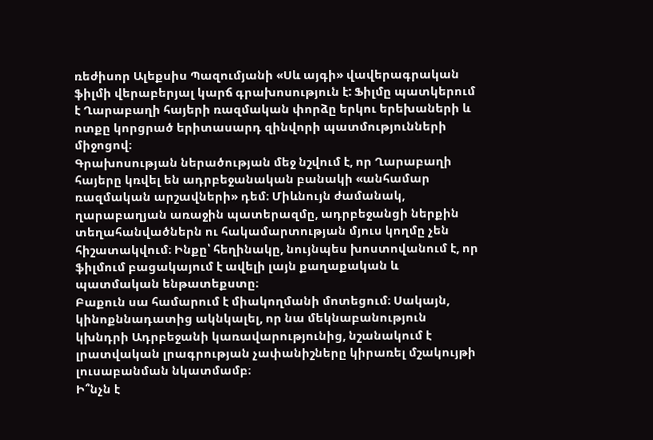ռեժիսոր Ալեքսիս Պազումյանի «Սև այգի» վավերագրական ֆիլմի վերաբերյալ կարճ գրախոսություն է: Ֆիլմը պատկերում է Ղարաբաղի հայերի ռազմական փորձը երկու երեխաների և ոտքը կորցրած երիտասարդ զինվորի պատմությունների միջոցով։
Գրախոսության ներածության մեջ նշվում է, որ Ղարաբաղի հայերը կռվել են ադրբեջանական բանակի «անհամար ռազմական արշավների» դեմ։ Միևնույն ժամանակ, ղարաբաղյան առաջին պատերազմը, ադրբեջանցի ներքին տեղահանվածներն ու հակամարտության մյուս կողմը չեն հիշատակվում։ Ինքը՝ հեղինակը, նույնպես խոստովանում է, որ ֆիլմում բացակայում է ավելի լայն քաղաքական և պատմական ենթատեքստը։
Բաքուն սա համարում է միակողմանի մոտեցում։ Սակայն, կինոքննադատից ակնկալել, որ նա մեկնաբանություն կխնդրի Ադրբեջանի կառավարությունից, նշանակում է լրատվական լրագրության չափանիշները կիրառել մշակույթի լուսաբանման նկատմամբ։
Ի՞նչն է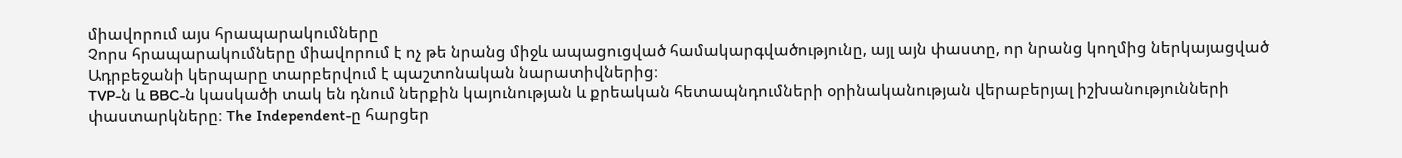միավորում այս հրապարակումները
Չորս հրապարակումները միավորում է ոչ թե նրանց միջև ապացուցված համակարգվածությունը, այլ այն փաստը, որ նրանց կողմից ներկայացված Ադրբեջանի կերպարը տարբերվում է պաշտոնական նարատիվներից։
TVP-ն և BBC-ն կասկածի տակ են դնում ներքին կայունության և քրեական հետապնդումների օրինականության վերաբերյալ իշխանությունների փաստարկները։ The Independent-ը հարցեր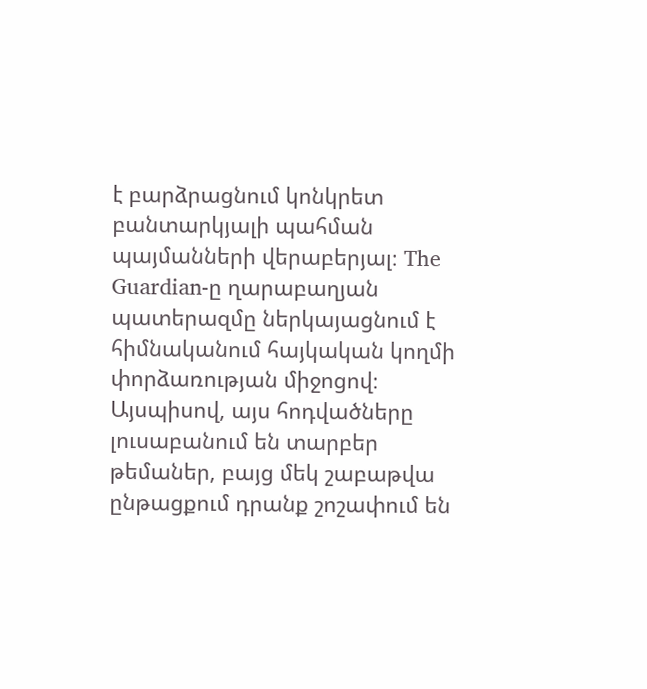է բարձրացնում կոնկրետ բանտարկյալի պահման պայմանների վերաբերյալ։ The Guardian-ը ղարաբաղյան պատերազմը ներկայացնում է հիմնականում հայկական կողմի փորձառության միջոցով։
Այսպիսով, այս հոդվածները լուսաբանում են տարբեր թեմաներ, բայց մեկ շաբաթվա ընթացքում դրանք շոշափում են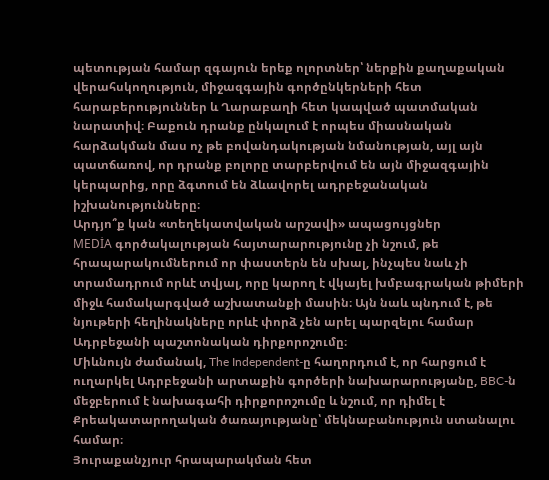պետության համար զգայուն երեք ոլորտներ՝ ներքին քաղաքական վերահսկողություն, միջազգային գործընկերների հետ հարաբերություններ և Ղարաբաղի հետ կապված պատմական նարատիվ։ Բաքուն դրանք ընկալում է որպես միասնական հարձակման մաս ոչ թե բովանդակության նմանության, այլ այն պատճառով, որ դրանք բոլորը տարբերվում են այն միջազգային կերպարից, որը ձգտում են ձևավորել ադրբեջանական իշխանությունները։
Արդյո՞ք կան «տեղեկատվական արշավի» ապացույցներ
MEDİA գործակալության հայտարարությունը չի նշում, թե հրապարակումներում որ փաստերն են սխալ, ինչպես նաև չի տրամադրում որևէ տվյալ, որը կարող է վկայել խմբագրական թիմերի միջև համակարգված աշխատանքի մասին։ Այն նաև պնդում է, թե նյութերի հեղինակները որևէ փորձ չեն արել պարզելու համար Ադրբեջանի պաշտոնական դիրքորոշումը։
Միևնույն ժամանակ, The Independent-ը հաղորդում է, որ հարցում է ուղարկել Ադրբեջանի արտաքին գործերի նախարարությանը, BBC-ն մեջբերում է նախագահի դիրքորոշումը և նշում, որ դիմել է Քրեակատարողական ծառայությանը՝ մեկնաբանություն ստանալու համար։
Յուրաքանչյուր հրապարակման հետ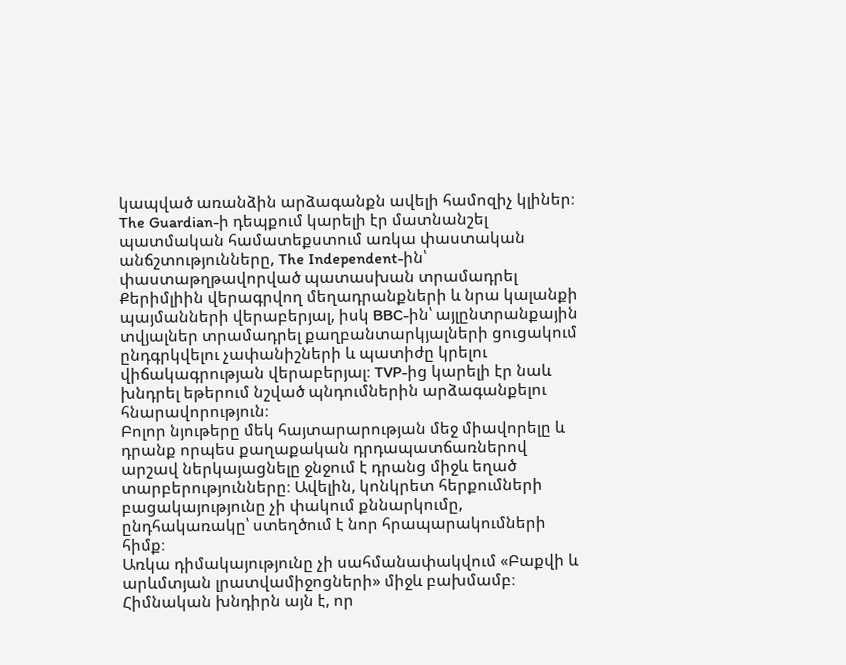կապված առանձին արձագանքն ավելի համոզիչ կլիներ։ The Guardian-ի դեպքում կարելի էր մատնանշել պատմական համատեքստում առկա փաստական անճշտությունները, The Independent-ին՝ փաստաթղթավորված պատասխան տրամադրել Քերիմլիին վերագրվող մեղադրանքների և նրա կալանքի պայմանների վերաբերյալ, իսկ BBC-ին՝ այլընտրանքային տվյալներ տրամադրել քաղբանտարկյալների ցուցակում ընդգրկվելու չափանիշների և պատիժը կրելու վիճակագրության վերաբերյալ։ TVP-ից կարելի էր նաև խնդրել եթերում նշված պնդումներին արձագանքելու հնարավորություն։
Բոլոր նյութերը մեկ հայտարարության մեջ միավորելը և դրանք որպես քաղաքական դրդապատճառներով արշավ ներկայացնելը ջնջում է դրանց միջև եղած տարբերությունները։ Ավելին, կոնկրետ հերքումների բացակայությունը չի փակում քննարկումը, ընդհակառակը՝ ստեղծում է նոր հրապարակումների հիմք։
Առկա դիմակայությունը չի սահմանափակվում «Բաքվի և արևմտյան լրատվամիջոցների» միջև բախմամբ։ Հիմնական խնդիրն այն է, որ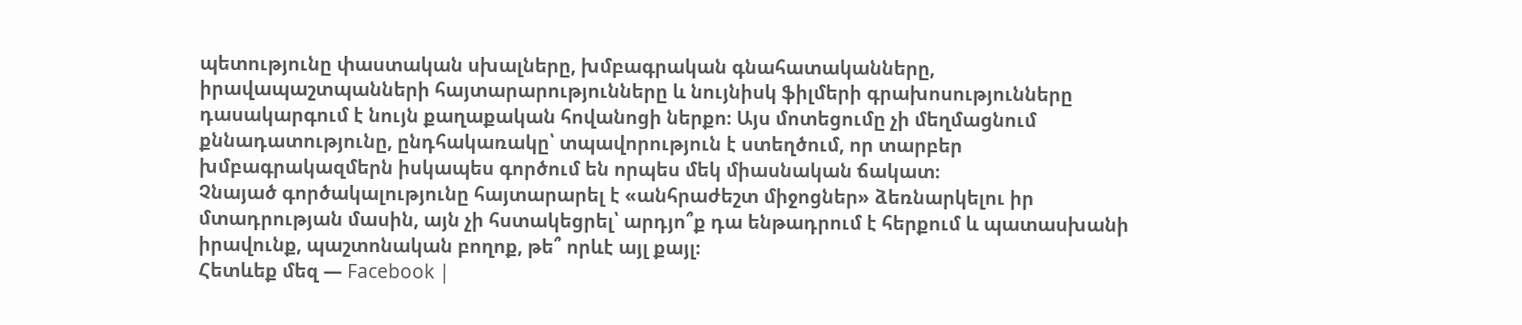պետությունը փաստական սխալները, խմբագրական գնահատականները, իրավապաշտպանների հայտարարությունները և նույնիսկ ֆիլմերի գրախոսությունները դասակարգում է նույն քաղաքական հովանոցի ներքո։ Այս մոտեցումը չի մեղմացնում քննադատությունը, ընդհակառակը՝ տպավորություն է ստեղծում, որ տարբեր խմբագրակազմերն իսկապես գործում են որպես մեկ միասնական ճակատ։
Չնայած գործակալությունը հայտարարել է «անհրաժեշտ միջոցներ» ձեռնարկելու իր մտադրության մասին, այն չի հստակեցրել՝ արդյո՞ք դա ենթադրում է հերքում և պատասխանի իրավունք, պաշտոնական բողոք, թե՞ որևէ այլ քայլ։
Հետևեք մեզ — Facebook |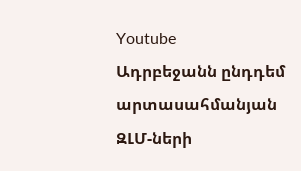Youtube
Ադրբեջանն ընդդեմ արտասահմանյան ԶԼՄ-ների